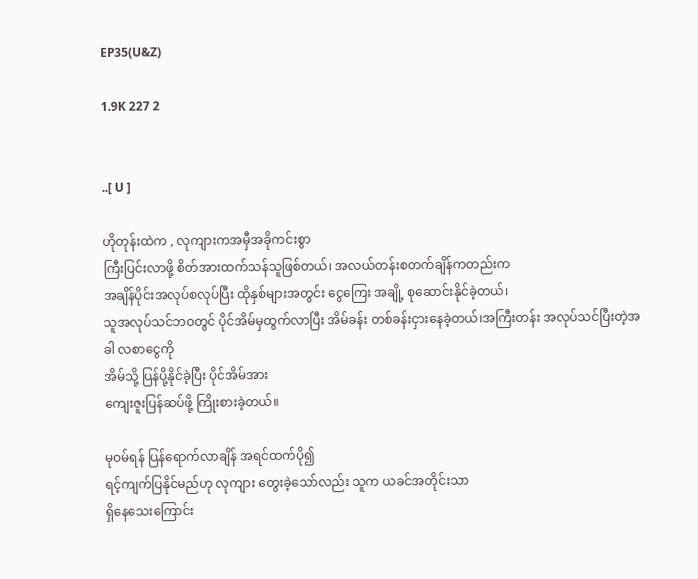EP35(U&Z)

1.9K 227 2


..[ U ]

ဟိုတုန်းထဲက , လုကျားကအမှီအခိုကင်းစွာ
ကြီးပြင်းလာဖို့ စိတ်အားထက်သန်သူဖြစ်တယ်၊ အလယ်တန်းစတက်ချိန်ကတည်းက
အချိန်ပိုင်းအလုပ်စလုပ်ပြီး ထိုနှစ်များအတွင်း ငွေကြေး အချို့ စုဆောင်းနိုင်ခဲ့တယ်၊
သူအလုပ်သင်ဘဝတွင် ပိုင်အိမ်မှထွက်လာပြီး အိမ်ခန်း တစ်ခန်းငှားနေခဲ့တယ်၊အကြီးတန်း အလုပ်သင်ပြီးတဲ့အခါ လစာငွေကို
အိမ်သို့ ပြန်ပို့နိုင်ခဲ့ပြီး ပိုင်အိမ်အား
ကျေးဇူးပြန်ဆပ်ဖို့ ကြိုးစားခဲ့တယ်။

မုဝမ်ရန် ပြန်ရောက်လာချိန် အရင်ထက်ပို၍
ရင့်ကျက်ပြနိုင်မည်ဟု လုကျား တွေးခဲ့သော်လည်း သူက ယခင်အတိုင်းသာ
ရှိနေသေးကြောင်း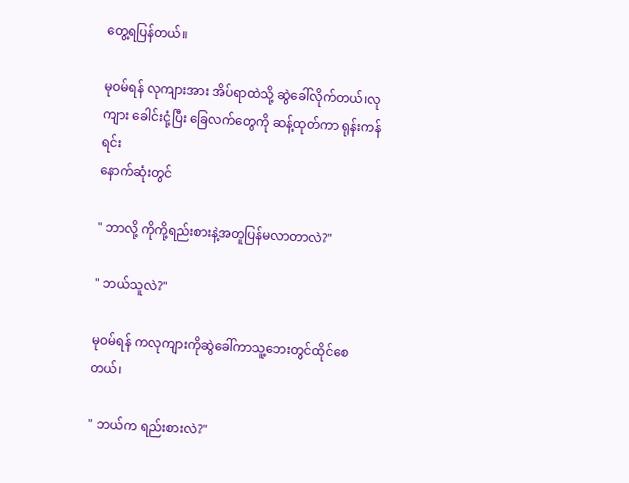တွေ့ရပြန်တယ်။

မုဝမ်ရန် လုကျားအား အိပ်ရာထဲသို့ ဆွဲခေါ်လိုက်တယ်၊လုကျား ခေါင်းငုံ့ပြီး ခြေလက်တွေကို ဆန့်ထုတ်ကာ ရုန်းကန်ရင်း
နောက်ဆုံးတွင်

" ဘာလို့ ကိုကို့ရည်းစားနဲ့အတူပြန်မလာတာလဲ?"

" ဘယ်သူလဲ?"

မုဝမ်ရန် ကလုကျားကိုဆွဲခေါ်ကာသူ့ဘေးတွင်ထိုင်စေတယ်၊

" ဘယ်က ရည်းစားလဲ?"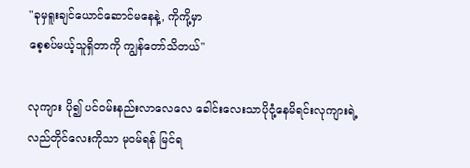"ခုမှရူးချင်ယောင်ဆောင်မနေနဲ့, ကိုကို့မှာ
စေ့စပ်မယ့်သူရှိတာကို ကျွန်တော်သိတယ်"

လုကျား ပို၍ ပင်ဝမ်းနည်းလာလေလေ ခေါင်းလေးသာပိုငုံ့နေမိရင်းလုကျားရဲ့
လည်တိုင်လေးကိုသာ မုဝမ်ရန် မြင်ရ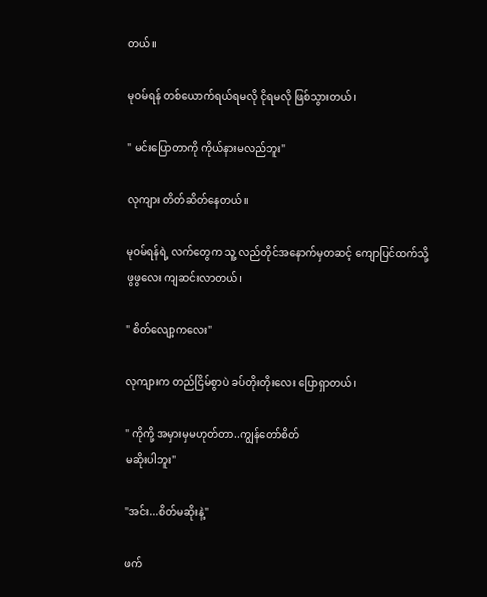တယ်။

မုဝမ်ရန် တစ်ယောက်ရယ်ရမလို ငိုရမလို ဖြစ်သွားတယ်၊

" မင်းပြောတာကို ကိုယ်နားမလည်ဘူး"

လုကျား တိတ်ဆိတ်နေတယ်။

မုဝမ်ရန်ရဲ့ လက်တွေက သူ့ လည်တိုင်အနောက်မှတဆင့် ကျောပြင်ထက်သို့
ဖွဖွလေး ကျဆင်းလာတယ်၊

" စိတ်လျော့ကလေး"

လုကျားက တည်ငြိမ်စွာပဲ ခပ်တိုးတိုးလေး ပြောရှာတယ်၊

" ကိုကို့ အမှားမှမဟုတ်တာ..ကျွန်တော်စိတ်
မဆိုးပါဘူး"

"အင်း...စိတ်မဆိုးနဲ့"

ဖက်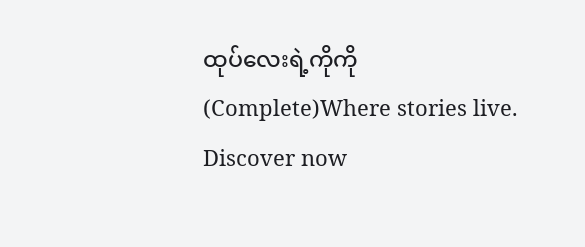ထုပ်လေးရဲ့ကိုကို (Complete)Where stories live. Discover now